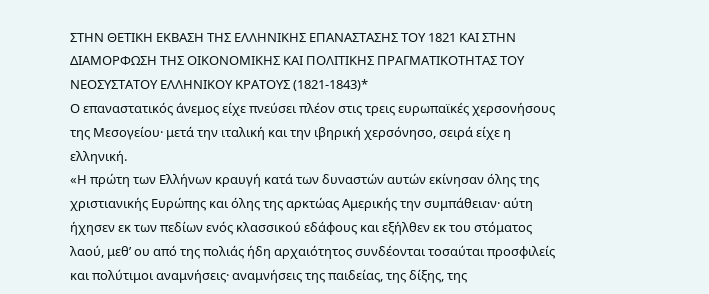ΣΤΗΝ ΘΕΤΙΚΗ ΕΚΒΑΣΗ ΤΗΣ ΕΛΛΗΝΙΚΗΣ ΕΠΑΝΑΣΤΑΣΗΣ ΤΟΥ 1821 ΚΑΙ ΣΤΗΝ ΔΙΑΜΟΡΦΩΣΗ ΤΗΣ ΟΙΚΟΝΟΜΙΚΗΣ ΚΑΙ ΠΟΛΙΤΙΚΗΣ ΠΡΑΓΜΑΤΙΚΟΤΗΤΑΣ ΤΟΥ ΝΕΟΣΥΣΤΑΤΟΥ ΕΛΛΗΝΙΚΟΥ ΚΡΑΤΟΥΣ (1821-1843)*
Ο επαναστατικός άνεμος είχε πνεύσει πλέον στις τρεις ευρωπαϊκές χερσονήσους της Μεσογείου· μετά την ιταλική και την ιβηρική χερσόνησο, σειρά είχε η ελληνική.
«Η πρώτη των Ελλήνων κραυγή κατά των δυναστών αυτών εκίνησαν όλης της χριστιανικής Ευρώπης και όλης της αρκτώας Αμερικής την συμπάθειαν· αύτη ήχησεν εκ των πεδίων ενός κλασσικού εδάφους και εξήλθεν εκ του στόματος λαού, μεθ’ ου από της πολιάς ήδη αρχαιότητος συνδέονται τοσαύται προσφιλείς και πολύτιμοι αναμνήσεις· αναμνήσεις της παιδείας, της δίξης, της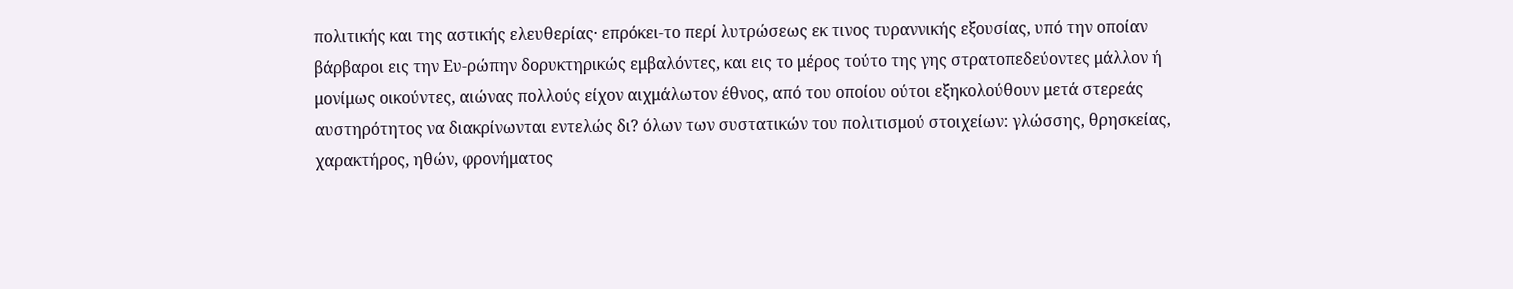πολιτικής και της αστικής ελευθερίας· επρόκει-το περί λυτρώσεως εκ τινος τυραννικής εξουσίας, υπό την οποίαν βάρβαροι εις την Ευ-ρώπην δορυκτηρικώς εμβαλόντες, και εις το μέρος τούτο της γης στρατοπεδεύοντες μάλλον ή μονίμως οικούντες, αιώνας πολλούς είχον αιχμάλωτον έθνος, από του οποίου ούτοι εξηκολούθουν μετά στερεάς αυστηρότητος να διακρίνωνται εντελώς δι? όλων των συστατικών του πολιτισμού στοιχείων: γλώσσης, θρησκείας, χαρακτήρος, ηθών, φρονήματος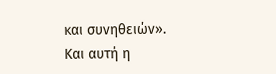και συνηθειών».
Και αυτή η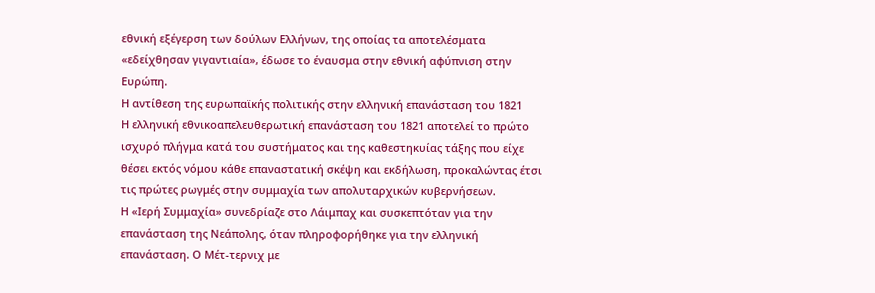εθνική εξέγερση των δούλων Ελλήνων, της οποίας τα αποτελέσματα «εδείχθησαν γιγαντιαία», έδωσε το έναυσμα στην εθνική αφύπνιση στην Ευρώπη.
Η αντίθεση της ευρωπαϊκής πολιτικής στην ελληνική επανάσταση του 1821
Η ελληνική εθνικοαπελευθερωτική επανάσταση του 1821 αποτελεί το πρώτο ισχυρό πλήγμα κατά του συστήματος και της καθεστηκυίας τάξης που είχε θέσει εκτός νόμου κάθε επαναστατική σκέψη και εκδήλωση, προκαλώντας έτσι τις πρώτες ρωγμές στην συμμαχία των απολυταρχικών κυβερνήσεων.
Η «Ιερή Συμμαχία» συνεδρίαζε στο Λάιμπαχ και συσκεπτόταν για την επανάσταση της Νεάπολης, όταν πληροφορήθηκε για την ελληνική επανάσταση. Ο Μέτ-τερνιχ με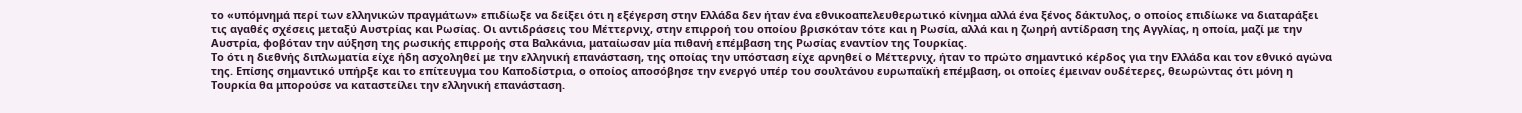το «υπόμνημά περί των ελληνικών πραγμάτων» επιδίωξε να δείξει ότι η εξέγερση στην Ελλάδα δεν ήταν ένα εθνικοαπελευθερωτικό κίνημα αλλά ένα ξένος δάκτυλος, ο οποίος επιδίωκε να διαταράξει τις αγαθές σχέσεις μεταξύ Αυστρίας και Ρωσίας. Οι αντιδράσεις του Μέττερνιχ, στην επιρροή του οποίου βρισκόταν τότε και η Ρωσία, αλλά και η ζωηρή αντίδραση της Αγγλίας, η οποία, μαζί με την Αυστρία, φοβόταν την αύξηση της ρωσικής επιρροής στα Βαλκάνια, ματαίωσαν μία πιθανή επέμβαση της Ρωσίας εναντίον της Τουρκίας.
Το ότι η διεθνής διπλωματία είχε ήδη ασχοληθεί με την ελληνική επανάσταση, της οποίας την υπόσταση είχε αρνηθεί ο Μέττερνιχ, ήταν το πρώτο σημαντικό κέρδος για την Ελλάδα και τον εθνικό αγώνα της. Επίσης σημαντικό υπήρξε και το επίτευγμα του Καποδίστρια, ο οποίος αποσόβησε την ενεργό υπέρ του σουλτάνου ευρωπαϊκή επέμβαση, οι οποίες έμειναν ουδέτερες, θεωρώντας ότι μόνη η Τουρκία θα μπορούσε να καταστείλει την ελληνική επανάσταση.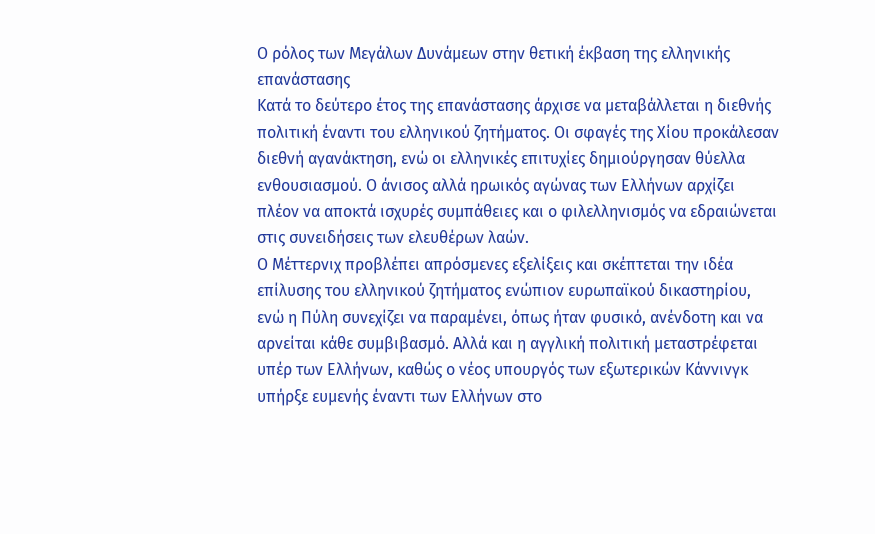Ο ρόλος των Μεγάλων Δυνάμεων στην θετική έκβαση της ελληνικής επανάστασης
Κατά το δεύτερο έτος της επανάστασης άρχισε να μεταβάλλεται η διεθνής πολιτική έναντι του ελληνικού ζητήματος. Οι σφαγές της Χίου προκάλεσαν διεθνή αγανάκτηση, ενώ οι ελληνικές επιτυχίες δημιούργησαν θύελλα ενθουσιασμού. Ο άνισος αλλά ηρωικός αγώνας των Ελλήνων αρχίζει πλέον να αποκτά ισχυρές συμπάθειες και ο φιλελληνισμός να εδραιώνεται στις συνειδήσεις των ελευθέρων λαών.
Ο Μέττερνιχ προβλέπει απρόσμενες εξελίξεις και σκέπτεται την ιδέα επίλυσης του ελληνικού ζητήματος ενώπιον ευρωπαϊκού δικαστηρίου, ενώ η Πύλη συνεχίζει να παραμένει, όπως ήταν φυσικό, ανένδοτη και να αρνείται κάθε συμβιβασμό. Αλλά και η αγγλική πολιτική μεταστρέφεται υπέρ των Ελλήνων, καθώς ο νέος υπουργός των εξωτερικών Κάννινγκ υπήρξε ευμενής έναντι των Ελλήνων στο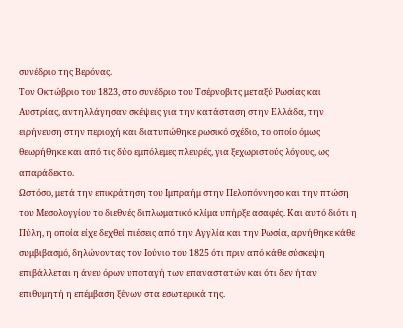συνέδριο της Βερόνας.
Τον Οκτώβριο του 1823, στο συνέδριο του Τσέρνοβιτς μεταξύ Ρωσίας και Αυστρίας, αντηλλάγησαν σκέψεις για την κατάσταση στην Ελλάδα, την ειρήνευση στην περιοχή και διατυπώθηκε ρωσικό σχέδιο, το οποίο όμως θεωρήθηκε και από τις δύο εμπόλεμες πλευρές, για ξεχωριστούς λόγους, ως απαράδεκτο.
Ωστόσο, μετά την επικράτηση του Ιμπραήμ στην Πελοπόννησο και την πτώση του Μεσολογγίου το διεθνές διπλωματικό κλίμα υπήρξε ασαφές. Και αυτό διότι η Πύλη, η οποία είχε δεχθεί πιέσεις από την Αγγλία και την Ρωσία, αρνήθηκε κάθε συμβιβασμό, δηλώνοντας τον Ιούνιο του 1825 ότι πριν από κάθε σύσκεψη επιβάλλεται η άνευ όρων υποταγή των επαναστατών και ότι δεν ήταν επιθυμητή η επέμβαση ξένων στα εσωτερικά της.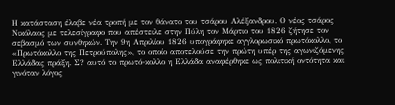Η κατάσταση έλαβε νέα τροπή με τον θάνατο του τσάρου Αλέξανδρου. Ο νέος τσάρος Νικόλαος με τελεσίγραφο που απέστειλε στην Πύλη τον Μάρτιο του 1826 ζήτησε τον σεβασμό των συνθηκών. Την 9η Απριλίου 1826 υπογράφηκε αγγλορωσικό πρωτόκολλο, το «Πρωτόκολλο της Πετρούπολης», το οποίο αποτελούσε την πρώτη υπέρ της αγωνιζόμενης Ελλάδας πράξη. Σ? αυτό το πρωτό-κολλο η Ελλάδα αναφέρθηκε ως πολιτική οντότητα και γινόταν λόγος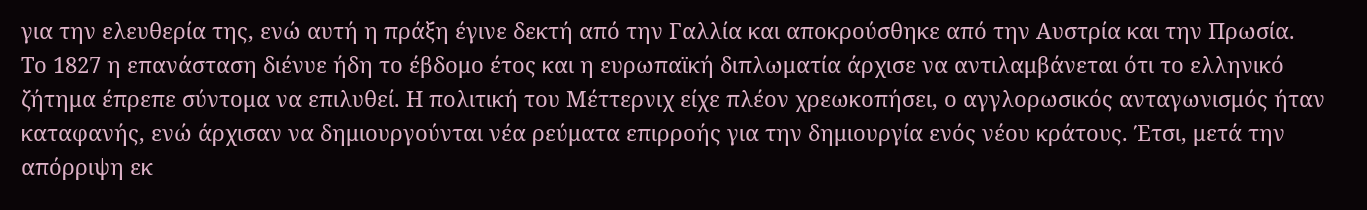για την ελευθερία της, ενώ αυτή η πράξη έγινε δεκτή από την Γαλλία και αποκρούσθηκε από την Αυστρία και την Πρωσία.
Το 1827 η επανάσταση διένυε ήδη το έβδομο έτος και η ευρωπαϊκή διπλωματία άρχισε να αντιλαμβάνεται ότι το ελληνικό ζήτημα έπρεπε σύντομα να επιλυθεί. Η πολιτική του Μέττερνιχ είχε πλέον χρεωκοπήσει, ο αγγλορωσικός ανταγωνισμός ήταν καταφανής, ενώ άρχισαν να δημιουργούνται νέα ρεύματα επιρροής για την δημιουργία ενός νέου κράτους. Έτσι, μετά την απόρριψη εκ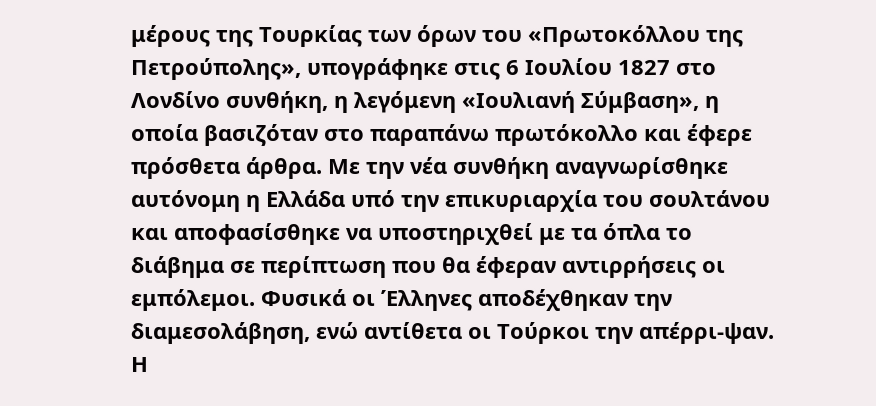μέρους της Τουρκίας των όρων του «Πρωτοκόλλου της Πετρούπολης», υπογράφηκε στις 6 Ιουλίου 1827 στο Λονδίνο συνθήκη, η λεγόμενη «Ιουλιανή Σύμβαση», η οποία βασιζόταν στο παραπάνω πρωτόκολλο και έφερε πρόσθετα άρθρα. Με την νέα συνθήκη αναγνωρίσθηκε αυτόνομη η Ελλάδα υπό την επικυριαρχία του σουλτάνου και αποφασίσθηκε να υποστηριχθεί με τα όπλα το διάβημα σε περίπτωση που θα έφεραν αντιρρήσεις οι εμπόλεμοι. Φυσικά οι Έλληνες αποδέχθηκαν την διαμεσολάβηση, ενώ αντίθετα οι Τούρκοι την απέρρι-ψαν. Η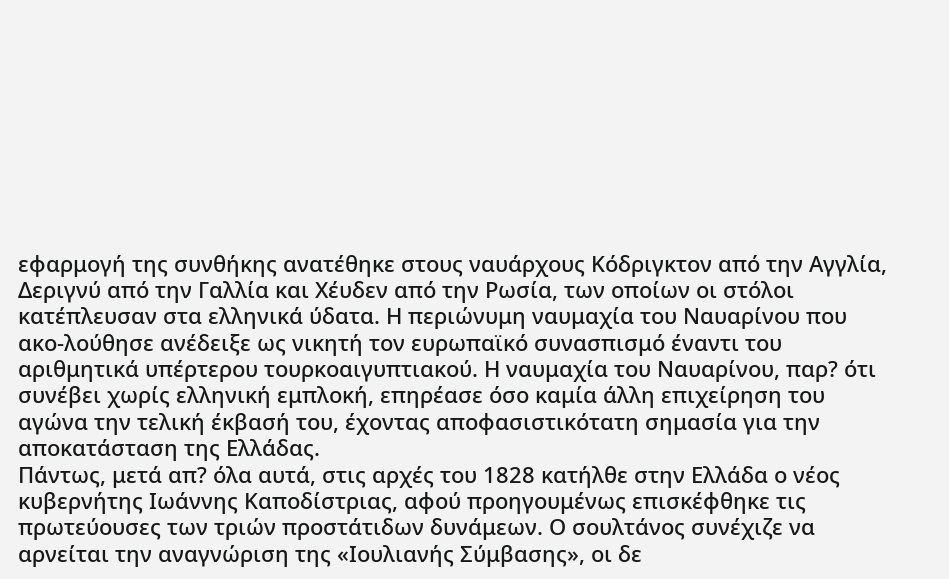εφαρμογή της συνθήκης ανατέθηκε στους ναυάρχους Κόδριγκτον από την Αγγλία, Δεριγνύ από την Γαλλία και Χέυδεν από την Ρωσία, των οποίων οι στόλοι κατέπλευσαν στα ελληνικά ύδατα. Η περιώνυμη ναυμαχία του Ναυαρίνου που ακο-λούθησε ανέδειξε ως νικητή τον ευρωπαϊκό συνασπισμό έναντι του αριθμητικά υπέρτερου τουρκοαιγυπτιακού. Η ναυμαχία του Ναυαρίνου, παρ? ότι συνέβει χωρίς ελληνική εμπλοκή, επηρέασε όσο καμία άλλη επιχείρηση του αγώνα την τελική έκβασή του, έχοντας αποφασιστικότατη σημασία για την αποκατάσταση της Ελλάδας.
Πάντως, μετά απ? όλα αυτά, στις αρχές του 1828 κατήλθε στην Ελλάδα ο νέος κυβερνήτης Ιωάννης Καποδίστριας, αφού προηγουμένως επισκέφθηκε τις πρωτεύουσες των τριών προστάτιδων δυνάμεων. Ο σουλτάνος συνέχιζε να αρνείται την αναγνώριση της «Ιουλιανής Σύμβασης», οι δε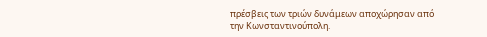πρέσβεις των τριών δυνάμεων αποχώρησαν από την Κωνσταντινούπολη.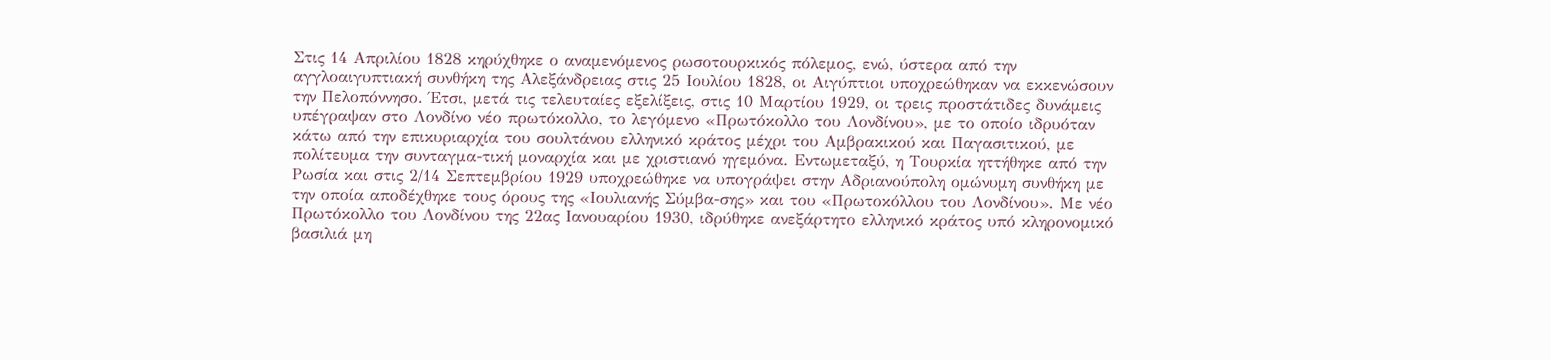Στις 14 Απριλίου 1828 κηρύχθηκε ο αναμενόμενος ρωσοτουρκικός πόλεμος, ενώ, ύστερα από την αγγλοαιγυπτιακή συνθήκη της Αλεξάνδρειας στις 25 Ιουλίου 1828, οι Αιγύπτιοι υποχρεώθηκαν να εκκενώσουν την Πελοπόννησο. Έτσι, μετά τις τελευταίες εξελίξεις, στις 10 Μαρτίου 1929, οι τρεις προστάτιδες δυνάμεις υπέγραψαν στο Λονδίνο νέο πρωτόκολλο, το λεγόμενο «Πρωτόκολλο του Λονδίνου», με το οποίο ιδρυόταν κάτω από την επικυριαρχία του σουλτάνου ελληνικό κράτος μέχρι του Αμβρακικού και Παγασιτικού, με πολίτευμα την συνταγμα-τική μοναρχία και με χριστιανό ηγεμόνα. Εντωμεταξύ, η Τουρκία ηττήθηκε από την Ρωσία και στις 2/14 Σεπτεμβρίου 1929 υποχρεώθηκε να υπογράψει στην Αδριανούπολη ομώνυμη συνθήκη με την οποία αποδέχθηκε τους όρους της «Ιουλιανής Σύμβα-σης» και του «Πρωτοκόλλου του Λονδίνου». Με νέο Πρωτόκολλο του Λονδίνου της 22ας Ιανουαρίου 1930, ιδρύθηκε ανεξάρτητο ελληνικό κράτος υπό κληρονομικό βασιλιά μη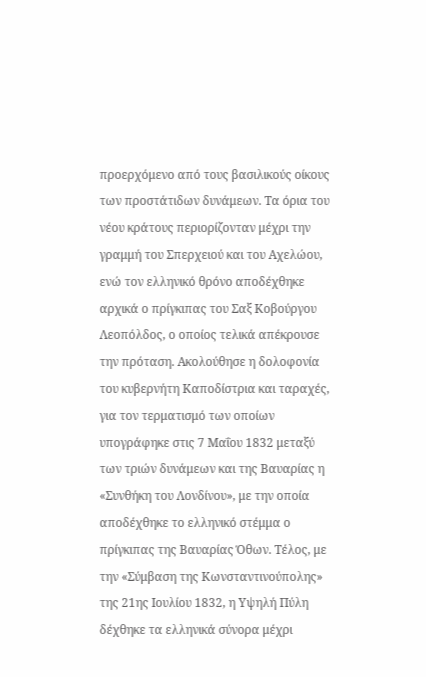προερχόμενο από τους βασιλικούς οίκους των προστάτιδων δυνάμεων. Τα όρια του νέου κράτους περιορίζονταν μέχρι την γραμμή του Σπερχειού και του Αχελώου, ενώ τον ελληνικό θρόνο αποδέχθηκε αρχικά ο πρίγκιπας του Σαξ Κοβούργου Λεοπόλδος, ο οποίος τελικά απέκρουσε την πρόταση. Ακολούθησε η δολοφονία του κυβερνήτη Καποδίστρια και ταραχές, για τον τερματισμό των οποίων υπογράφηκε στις 7 Μαΐου 1832 μεταξύ των τριών δυνάμεων και της Βαυαρίας η «Συνθήκη του Λονδίνου», με την οποία αποδέχθηκε το ελληνικό στέμμα ο πρίγκιπας της Βαυαρίας Όθων. Τέλος, με την «Σύμβαση της Κωνσταντινούπολης» της 21ης Ιουλίου 1832, η Υψηλή Πύλη δέχθηκε τα ελληνικά σύνορα μέχρι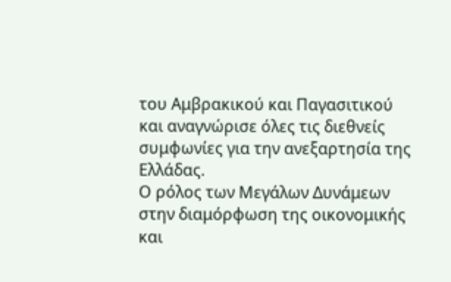του Αμβρακικού και Παγασιτικού και αναγνώρισε όλες τις διεθνείς συμφωνίες για την ανεξαρτησία της Ελλάδας.
Ο ρόλος των Μεγάλων Δυνάμεων στην διαμόρφωση της οικονομικής και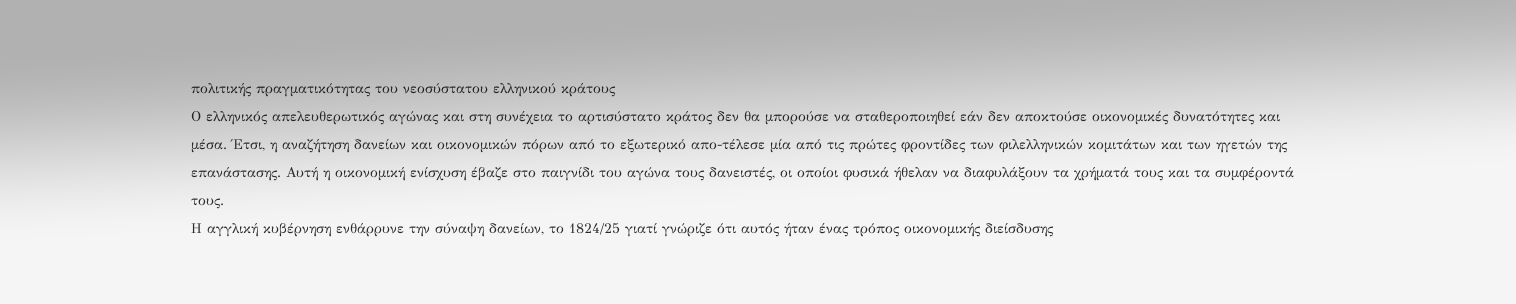πολιτικής πραγματικότητας του νεοσύστατου ελληνικού κράτους
Ο ελληνικός απελευθερωτικός αγώνας και στη συνέχεια το αρτισύστατο κράτος δεν θα μπορούσε να σταθεροποιηθεί εάν δεν αποκτούσε οικονομικές δυνατότητες και μέσα. Έτσι, η αναζήτηση δανείων και οικονομικών πόρων από το εξωτερικό απο-τέλεσε μία από τις πρώτες φροντίδες των φιλελληνικών κομιτάτων και των ηγετών της επανάστασης. Αυτή η οικονομική ενίσχυση έβαζε στο παιγνίδι του αγώνα τους δανειστές, οι οποίοι φυσικά ήθελαν να διαφυλάξουν τα χρήματά τους και τα συμφέροντά τους.
Η αγγλική κυβέρνηση ενθάρρυνε την σύναψη δανείων, το 1824/25 γιατί γνώριζε ότι αυτός ήταν ένας τρόπος οικονομικής διείσδυσης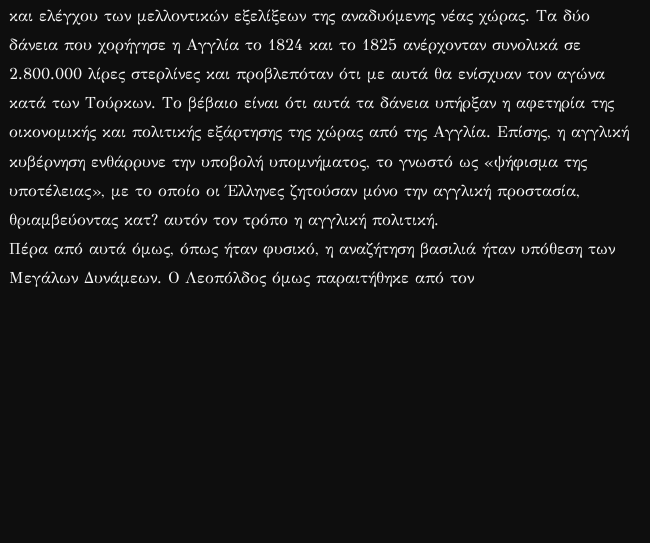και ελέγχου των μελλοντικών εξελίξεων της αναδυόμενης νέας χώρας. Τα δύο δάνεια που χορήγησε η Αγγλία το 1824 και το 1825 ανέρχονταν συνολικά σε 2.800.000 λίρες στερλίνες και προβλεπόταν ότι με αυτά θα ενίσχυαν τον αγώνα κατά των Τούρκων. Το βέβαιο είναι ότι αυτά τα δάνεια υπήρξαν η αφετηρία της οικονομικής και πολιτικής εξάρτησης της χώρας από της Αγγλία. Επίσης, η αγγλική κυβέρνηση ενθάρρυνε την υποβολή υπομνήματος, το γνωστό ως «ψήφισμα της υποτέλειας», με το οποίο οι Έλληνες ζητούσαν μόνο την αγγλική προστασία, θριαμβεύοντας κατ? αυτόν τον τρόπο η αγγλική πολιτική.
Πέρα από αυτά όμως, όπως ήταν φυσικό, η αναζήτηση βασιλιά ήταν υπόθεση των Μεγάλων Δυνάμεων. Ο Λεοπόλδος όμως παραιτήθηκε από τον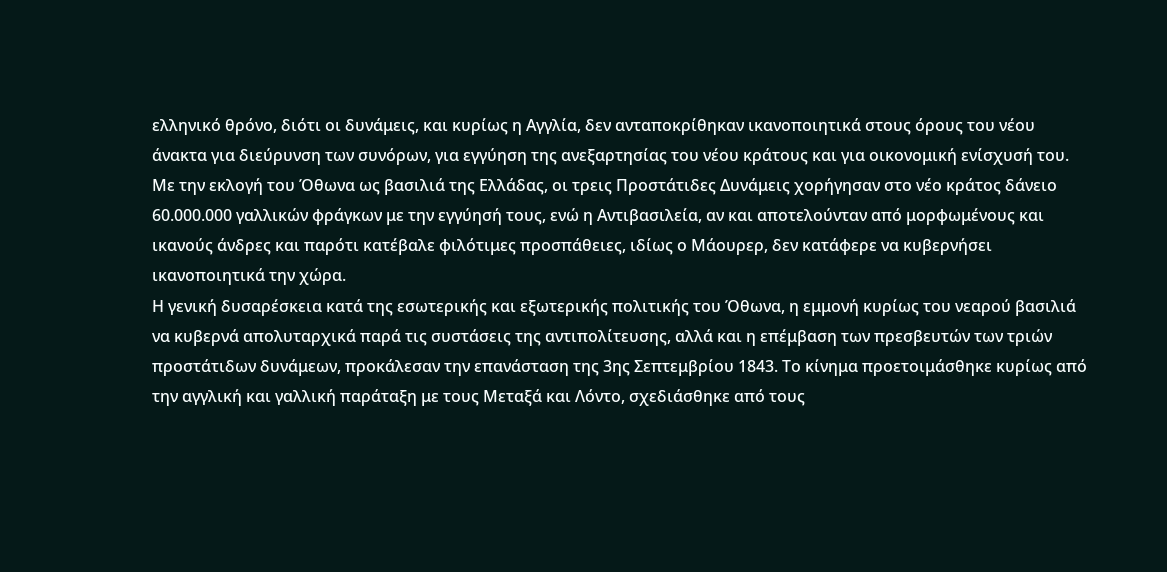ελληνικό θρόνο, διότι οι δυνάμεις, και κυρίως η Αγγλία, δεν ανταποκρίθηκαν ικανοποιητικά στους όρους του νέου άνακτα για διεύρυνση των συνόρων, για εγγύηση της ανεξαρτησίας του νέου κράτους και για οικονομική ενίσχυσή του.
Με την εκλογή του Όθωνα ως βασιλιά της Ελλάδας, οι τρεις Προστάτιδες Δυνάμεις χορήγησαν στο νέο κράτος δάνειο 60.000.000 γαλλικών φράγκων με την εγγύησή τους, ενώ η Αντιβασιλεία, αν και αποτελούνταν από μορφωμένους και ικανούς άνδρες και παρότι κατέβαλε φιλότιμες προσπάθειες, ιδίως ο Μάουρερ, δεν κατάφερε να κυβερνήσει ικανοποιητικά την χώρα.
Η γενική δυσαρέσκεια κατά της εσωτερικής και εξωτερικής πολιτικής του Όθωνα, η εμμονή κυρίως του νεαρού βασιλιά να κυβερνά απολυταρχικά παρά τις συστάσεις της αντιπολίτευσης, αλλά και η επέμβαση των πρεσβευτών των τριών προστάτιδων δυνάμεων, προκάλεσαν την επανάσταση της 3ης Σεπτεμβρίου 1843. Το κίνημα προετοιμάσθηκε κυρίως από την αγγλική και γαλλική παράταξη με τους Μεταξά και Λόντο, σχεδιάσθηκε από τους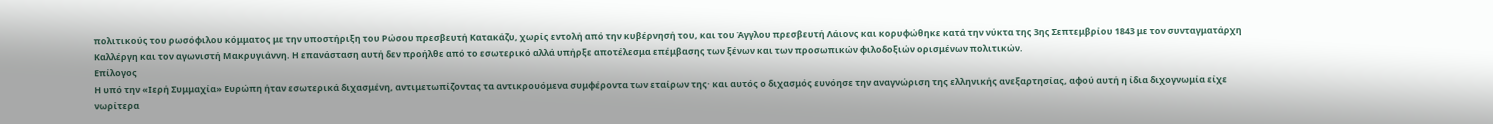πολιτικούς του ρωσόφιλου κόμματος με την υποστήριξη του Ρώσου πρεσβευτή Κατακάζυ, χωρίς εντολή από την κυβέρνησή του, και του Άγγλου πρεσβευτή Λάιονς και κορυφώθηκε κατά την νύκτα της 3ης Σεπτεμβρίου 1843 με τον συνταγματάρχη Καλλέργη και τον αγωνιστή Μακρυγιάννη. Η επανάσταση αυτή δεν προήλθε από το εσωτερικό αλλά υπήρξε αποτέλεσμα επέμβασης των ξένων και των προσωπικών φιλοδοξιών ορισμένων πολιτικών.
Επίλογος
Η υπό την «Ιερή Συμμαχία» Ευρώπη ήταν εσωτερικά διχασμένη, αντιμετωπίζοντας τα αντικρουόμενα συμφέροντα των εταίρων της· και αυτός ο διχασμός ευνόησε την αναγνώριση της ελληνικής ανεξαρτησίας, αφού αυτή η ίδια διχογνωμία είχε νωρίτερα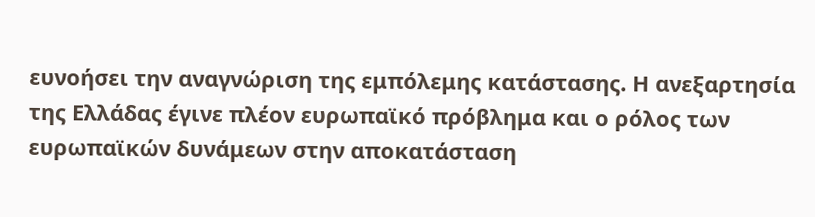ευνοήσει την αναγνώριση της εμπόλεμης κατάστασης. Η ανεξαρτησία της Ελλάδας έγινε πλέον ευρωπαϊκό πρόβλημα και ο ρόλος των ευρωπαϊκών δυνάμεων στην αποκατάσταση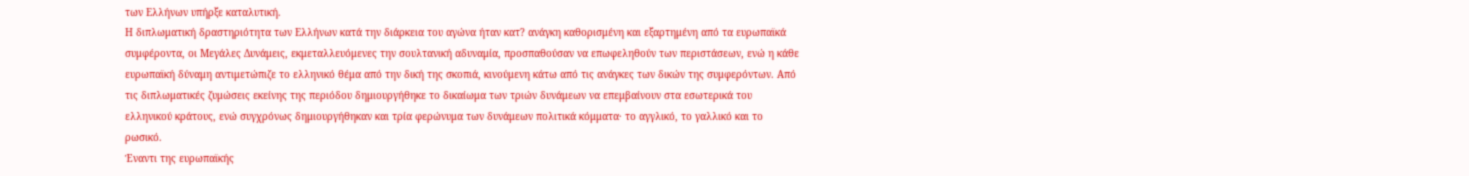των Ελλήνων υπήρξε καταλυτική.
Η διπλωματική δραστηριότητα των Ελλήνων κατά την διάρκεια του αγώνα ήταν κατ? ανάγκη καθορισμένη και εξαρτημένη από τα ευρωπαϊκά συμφέροντα, οι Μεγάλες Δυνάμεις, εκμεταλλευόμενες την σουλτανική αδυναμία, προσπαθούσαν να επωφεληθούν των περιστάσεων, ενώ η κάθε ευρωπαϊκή δύναμη αντιμετώπιζε το ελληνικό θέμα από την δική της σκοπιά, κινούμενη κάτω από τις ανάγκες των δικών της συμφερόντων. Από τις διπλωματικές ζυμώσεις εκείνης της περιόδου δημιουργήθηκε το δικαίωμα των τριών δυνάμεων να επεμβαίνουν στα εσωτερικά του ελληνικού κράτους, ενώ συγχρόνως δημιουργήθηκαν και τρία φερώνυμα των δυνάμεων πολιτικά κόμματα· το αγγλικό, το γαλλικό και το ρωσικό.
Έναντι της ευρωπαϊκής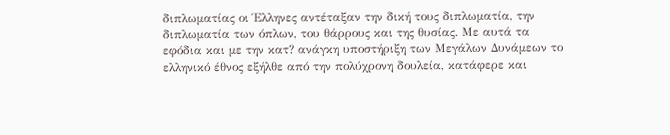διπλωματίας οι Έλληνες αντέταξαν την δική τους διπλωματία, την διπλωματία των όπλων, του θάρρους και της θυσίας. Με αυτά τα εφόδια και με την κατ? ανάγκη υποστήριξη των Μεγάλων Δυνάμεων το ελληνικό έθνος εξήλθε από την πολύχρονη δουλεία, κατάφερε και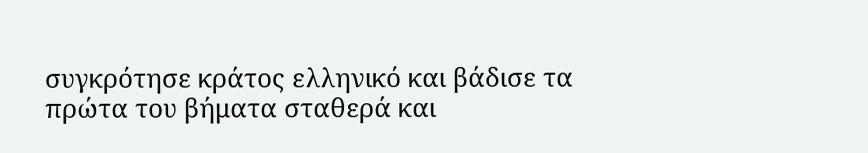συγκρότησε κράτος ελληνικό και βάδισε τα πρώτα του βήματα σταθερά και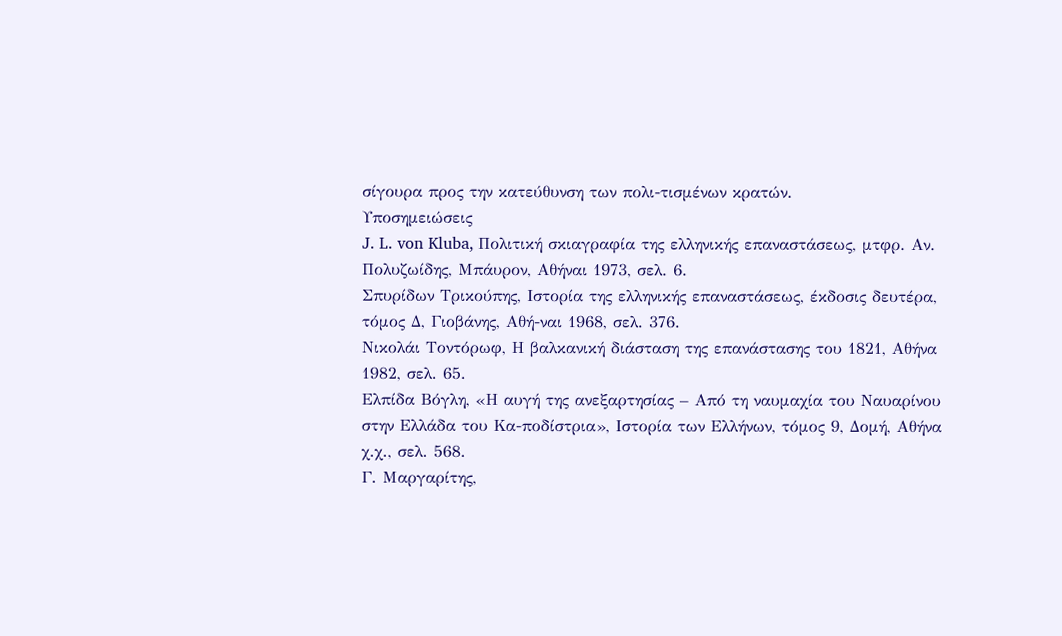σίγουρα προς την κατεύθυνση των πολι-τισμένων κρατών.
Υποσημειώσεις
J. L. von Kluba, Πολιτική σκιαγραφία της ελληνικής επαναστάσεως, μτφρ. Αν. Πολυζωίδης, Μπάυρον, Αθήναι 1973, σελ. 6.
Σπυρίδων Τρικούπης, Ιστορία της ελληνικής επαναστάσεως, έκδοσις δευτέρα, τόμος Δ, Γιοβάνης, Αθή-ναι 1968, σελ. 376.
Νικολάι Τοντόρωφ, Η βαλκανική διάσταση της επανάστασης του 1821, Αθήνα 1982, σελ. 65.
Ελπίδα Βόγλη, «Η αυγή της ανεξαρτησίας – Από τη ναυμαχία του Ναυαρίνου στην Ελλάδα του Κα-ποδίστρια», Ιστορία των Ελλήνων, τόμος 9, Δομή, Αθήνα χ.χ., σελ. 568.
Γ. Μαργαρίτης,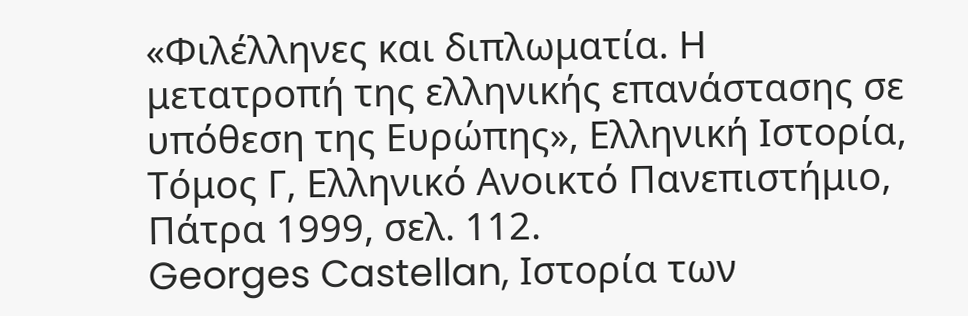«Φιλέλληνες και διπλωματία. Η μετατροπή της ελληνικής επανάστασης σε υπόθεση της Ευρώπης», Ελληνική Ιστορία, Τόμος Γ, Ελληνικό Ανοικτό Πανεπιστήμιο, Πάτρα 1999, σελ. 112.
Georges Castellan, Ιστορία των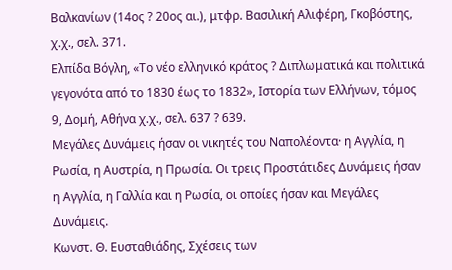Βαλκανίων (14ος ? 20ος αι.), μτφρ. Βασιλική Αλιφέρη, Γκοβόστης, χ.χ., σελ. 371.
Ελπίδα Βόγλη, «Το νέο ελληνικό κράτος ? Διπλωματικά και πολιτικά γεγονότα από το 1830 έως το 1832», Ιστορία των Ελλήνων, τόμος 9, Δομή, Αθήνα χ.χ., σελ. 637 ? 639.
Μεγάλες Δυνάμεις ήσαν οι νικητές του Ναπολέοντα· η Αγγλία, η Ρωσία, η Αυστρία, η Πρωσία. Οι τρεις Προστάτιδες Δυνάμεις ήσαν η Αγγλία, η Γαλλία και η Ρωσία, οι οποίες ήσαν και Μεγάλες Δυνάμεις.
Κωνστ. Θ. Ευσταθιάδης, Σχέσεις των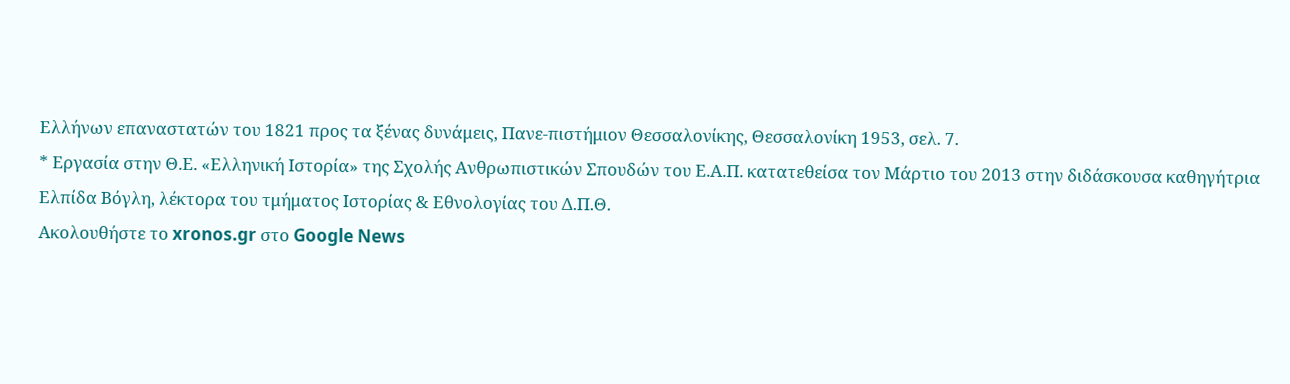Ελλήνων επαναστατών του 1821 προς τα ξένας δυνάμεις, Πανε-πιστήμιον Θεσσαλονίκης, Θεσσαλονίκη 1953, σελ. 7.
* Εργασία στην Θ.Ε. «Ελληνική Ιστορία» της Σχολής Ανθρωπιστικών Σπουδών του Ε.Α.Π. κατατεθείσα τον Μάρτιο του 2013 στην διδάσκουσα καθηγήτρια Ελπίδα Βόγλη, λέκτορα του τμήματος Ιστορίας & Εθνολογίας του Δ.Π.Θ.
Ακολουθήστε το xronos.gr στο Google News